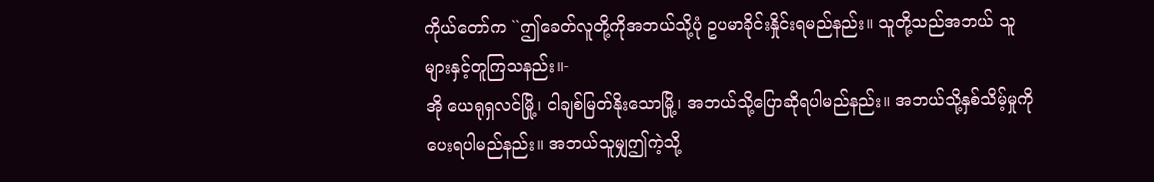ကိုယ်တော်က ``ဤခေတ်လူတို့ကိုအဘယ်သို့ပုံ ဥပမာခိုင်းနှိုင်းရမည်နည်း။ သူတို့သည်အဘယ် သူများနှင့်တူကြသနည်း။-
အို ယေရုရှလင်မြို့၊ ငါချစ်မြတ်နိုးသောမြို့၊ အဘယ်သို့ပြောဆိုရပါမည်နည်း။ အဘယ်သို့နှစ်သိမ့်မှုကိုပေးရပါမည်နည်း။ အဘယ်သူမျှဤကဲ့သို့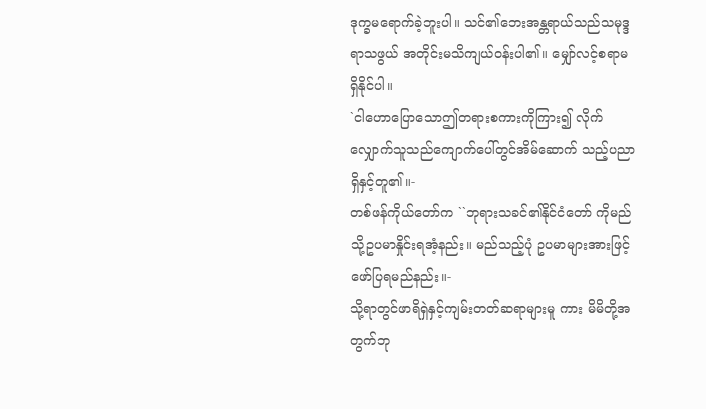ဒုက္ခမရောက်ခဲ့ဘူးပါ။ သင်၏ဘေးအန္တရာယ်သည်သမုဒ္ဒရာသဖွယ် အတိုင်းမသိကျယ်ဝန်းပါ၏။ မျှော်လင့်စရာမရှိနိုင်ပါ။
`ငါဟောပြောသောဤတရားစကားကိုကြား၍ လိုက်လျှောက်သူသည်ကျောက်ပေါ်တွင်အိမ်ဆောက် သည့်ပညာရှိနှင့်တူ၏။-
တစ်ဖန်ကိုယ်တော်က ``ဘုရားသခင်၏နိုင်ငံတော် ကိုမည်သို့ဥပမာနှိုင်းရအံ့နည်း။ မည်သည့်ပုံ ဥပမာများအားဖြင့်ဖော်ပြရမည်နည်း။-
သို့ရာတွင်ဖာရိရှဲနှင့်ကျမ်းတတ်ဆရာများမူ ကား မိမိတို့အတွက်ဘု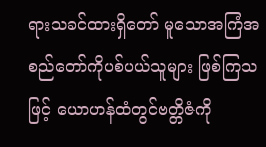ရားသခင်ထားရှိတော် မူသောအကြံအစည်တော်ကိုပစ်ပယ်သူများ ဖြစ်ကြသဖြင့် ယောဟန်ထံတွင်ဗတ္တိဇံကို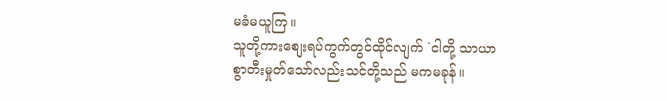မခံမယူကြ။
သူတို့ကားစျေးရပ်ကွက်တွင်ထိုင်လျက် `ငါတို့ သာယာစွာတီးမှုတ်သော်လည်းသင်တို့သည် မကမခုန်။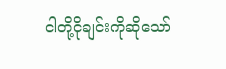ငါတို့ငိုချင်းကိုဆိုသော်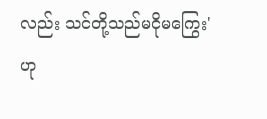လည်း သင်တို့သည်မငိုမကြွေး' ဟု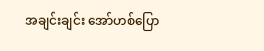အချင်းချင်း အော်ဟစ်ပြော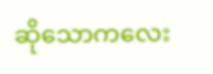ဆိုသောကလေး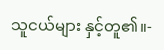သူငယ်များ နှင့်တူ၏။-